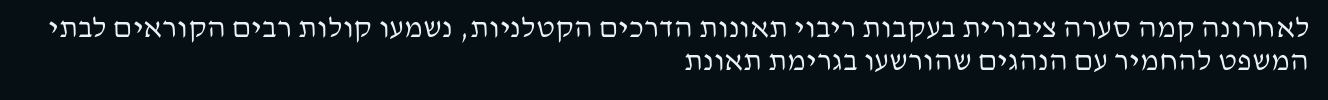לאחרונה קמה סערה ציבורית בעקבות ריבוי תאונות הדרכים הקטלניות, נשמעו קולות רבים הקוראים לבתי המשפט להחמיר עם הנהגים שהורשעו בגרימת תאונת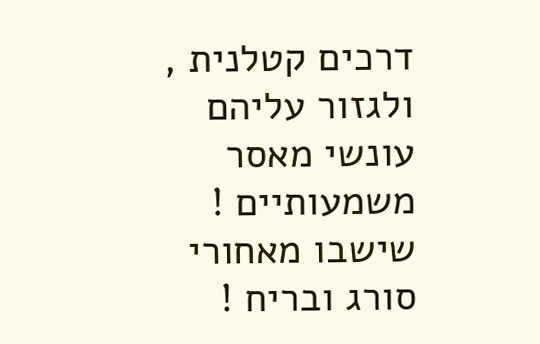דרכים קטלנית , ולגזור עליהם עונשי מאסר משמעותיים ! שישבו מאחורי סורג ובריח !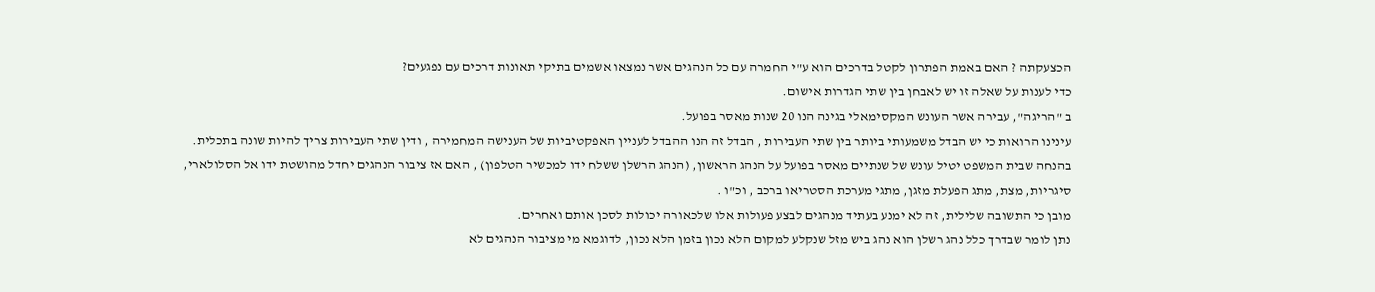הכצעקתה ? האם באמת הפתרון לקטל בדרכים הוא ע"י החמרה עם כל הנהגים אשר נמצאו אשמים בתיקי תאונות דרכים עם נפגעים?
כדי לענות על שאלה זו יש לאבחן בין שתי הגדרות אישום.
ב "הריגה", עבירה אשר העונש המקסימאלי בגינה הנו 20 שנות מאסר בפועל.
עינינו הרואות כי יש הבדל משמעותי ביותר בין שתי העבירות , הבדל זה הנו ההבדל לעניין האפקטיביות של הענישה המחמירה , ודין שתי העבירות צריך להיות שונה בתכלית.
בהנחה שבית המשפט יטיל עונש של שנתיים מאסר בפועל על הנהג הראשון, (הנהג הרשלן ששלח ידו למכשיר הטלפון) , האם אז ציבור הנהגים יחדל מהושטת ידו אל הסלולארי, סיגריות, מצת, מתג הפעלת מזגן, מתגי מערכת הסטריאו ברכב , וכ"ו .
מובן כי התשובה שלילית, זה לא ימנע בעתיד מנהגים לבצע פעולות אלו שלכאורה יכולות לסכן אותם ואחרים.
נתן לומר שבדרך כלל נהג רשלן הוא נהג ביש מזל שנקלע למקום הלא נכון בזמן הלא נכון, לדוגמא מי מציבור הנהגים לא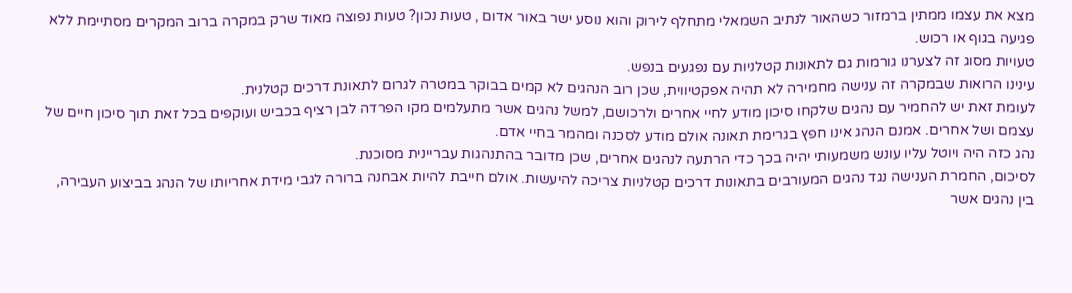מצא את עצמו ממתין ברמזור כשהאור לנתיב השמאלי מתחלף לירוק והוא נוסע ישר באור אדום , טעות נכון? טעות נפוצה מאוד שרק במקרה ברוב המקרים מסתיימת ללא פגיעה בגוף או רכוש.
טעויות מסוג זה לצערנו גורמות גם לתאונות קטלניות עם נפגעים בנפש.
עינינו הרואות שבמקרה זה ענישה מחמירה לא תהיה אפקטיווית, שכן רוב הנהגים לא קמים בבוקר במטרה לגרום לתאונת דרכים קטלנית.
לעומת זאת יש להחמיר עם נהגים שלקחו סיכון מודע לחיי אחרים ולרכושם, למשל נהגים אשר מתעלמים מקו הפרדה לבן רציף בכביש ועוקפים בכל זאת תוך סיכון חיים של עצמם ושל אחרים. אמנם הנהג אינו חפץ בגרימת תאונה אולם מודע לסכנה ומהמר בחיי אדם.
נהג כזה היה ויוטל עליו עונש משמעותי יהיה בכך כדי הרתעה לנהגים אחרים, שכן מדובר בהתנהגות עבריינית מסוכנת.
לסיכום, החמרת הענישה נגד נהגים המעורבים בתאונות דרכים קטלניות צריכה להיעשות. אולם חייבת להיות אבחנה ברורה לגבי מידת אחריותו של הנהג בביצוע העבירה, בין נהגים אשר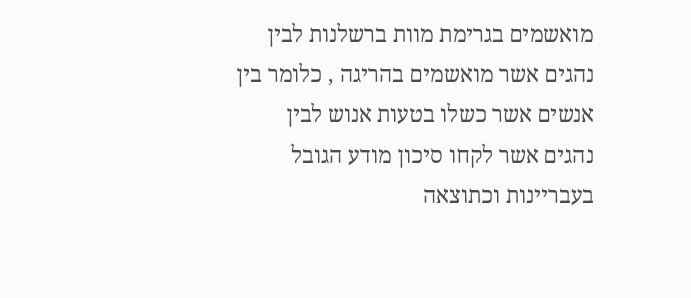מואשמים בגרימת מוות ברשלנות לבין נהגים אשר מואשמים בהריגה , כלומר בין אנשים אשר כשלו בטעות אנוש לבין נהגים אשר לקחו סיכון מודע הגובל בעבריינות וכתוצאה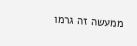ממעשה זה גרמו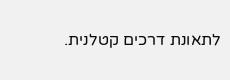לתאונת דרכים קטלנית.